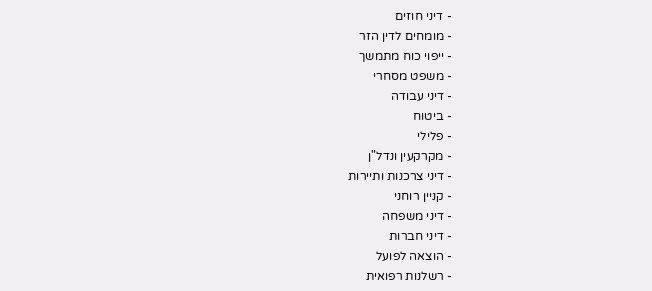- דיני חוזים
- מומחים לדין הזר
- ייפוי כוח מתמשך
- משפט מסחרי
- דיני עבודה
- ביטוח
- פלילי
- מקרקעין ונדל"ן
- דיני צרכנות ותיירות
- קניין רוחני
- דיני משפחה
- דיני חברות
- הוצאה לפועל
- רשלנות רפואית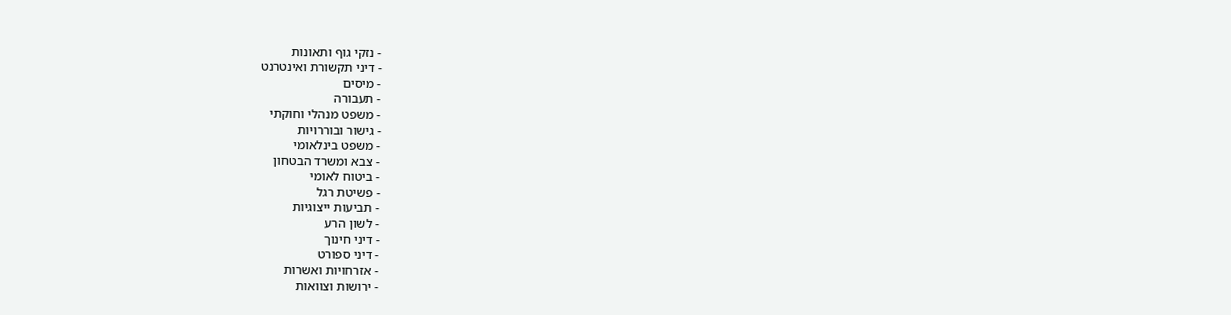- נזקי גוף ותאונות
- דיני תקשורת ואינטרנט
- מיסים
- תעבורה
- משפט מנהלי וחוקתי
- גישור ובוררויות
- משפט בינלאומי
- צבא ומשרד הבטחון
- ביטוח לאומי
- פשיטת רגל
- תביעות ייצוגיות
- לשון הרע
- דיני חינוך
- דיני ספורט
- אזרחויות ואשרות
- ירושות וצוואות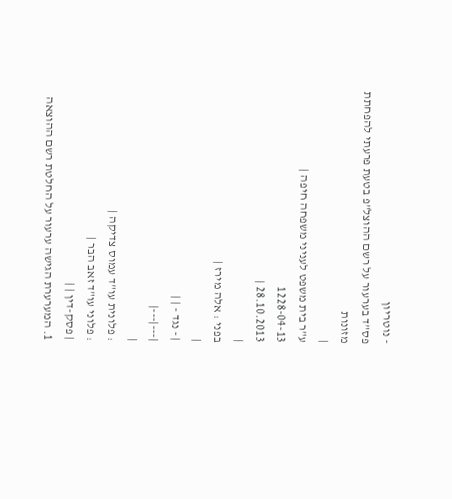- נוטריון
פס"ד בערעור על רשם ההוצל"פ בטעת פרעתי להפחתת מזונות
|
ע"ר בית משפט לעניני משפחה חיפה |
1228-04-13
28.10.2013 |
|
בפני : אלה מירז |
|
| - נגד - | |
|---|---|
|
: פלונית עו"ד עמוס צדיקה |
: פלוני עו"ד זאב הבר |
| פסק-דין | |
1. המערערת הגישה ערעור על החלטת רשם ההוצאה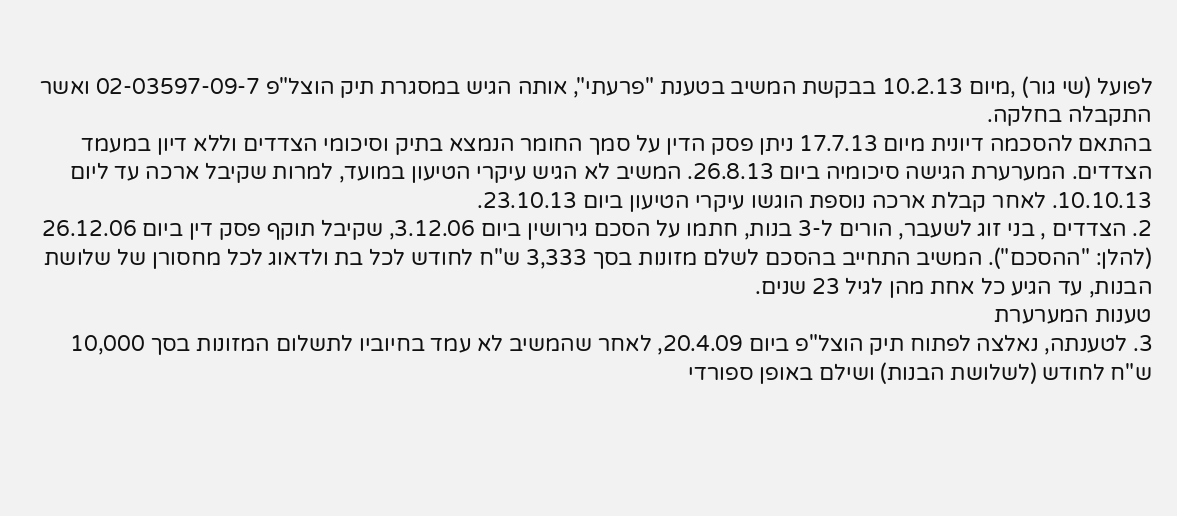לפועל (שי גור) ,מיום 10.2.13 בבקשת המשיב בטענת "פרעתי", אותה הגיש במסגרת תיק הוצל"פ 02-03597-09-7 ואשר התקבלה בחלקה.
בהתאם להסכמה דיונית מיום 17.7.13 ניתן פסק הדין על סמך החומר הנמצא בתיק וסיכומי הצדדים וללא דיון במעמד הצדדים. המערערת הגישה סיכומיה ביום 26.8.13. המשיב לא הגיש עיקרי הטיעון במועד, למרות שקיבל ארכה עד ליום 10.10.13. לאחר קבלת ארכה נוספת הוגשו עיקרי הטיעון ביום 23.10.13.
2. הצדדים , בני זוג לשעבר, הורים ל-3 בנות, חתמו על הסכם גירושין ביום 3.12.06, שקיבל תוקף פסק דין ביום 26.12.06 (להלן: "ההסכם"). המשיב התחייב בהסכם לשלם מזונות בסך 3,333 ש"ח לחודש לכל בת ולדאוג לכל מחסורן של שלושת הבנות, עד הגיע כל אחת מהן לגיל 23 שנים.
טענות המערערת
3. לטענתה, נאלצה לפתוח תיק הוצל"פ ביום 20.4.09, לאחר שהמשיב לא עמד בחיוביו לתשלום המזונות בסך 10,000 ש"ח לחודש (לשלושת הבנות) ושילם באופן ספורדי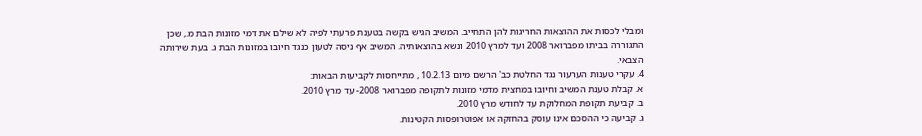ומבלי לכסות את ההוצאות החריגות להן התחייב. המשיב הגיש בקשה בטענת פרעתי לפיה לא שילם את דמי מזונות הבת מ., שכן התגוררה בביתו מפברואר 2008 ועד למרץ 2010 ונשא בהוצאותיה. המשיב אף ניסה לטעון כנגד חיובו במזונות הבת ג. בעת שירותה הצבאי.
4. עקרי טענות הערעור נגד החלטת כב' הרשם מיום 10.2.13 , מתייחסות לקביעות הבאות:
א. קבלת טענת המשיב וחיובו במחצית מדמי מזונות לתקופה מפברואר 2008- עד מרץ 2010.
ב. קביעת תקופת המחלוקת עד לחודש מרץ 2010.
ג. קביעה כי ההסכם אינו עוסק בהחזקה או אפוטרופסות הקטינות.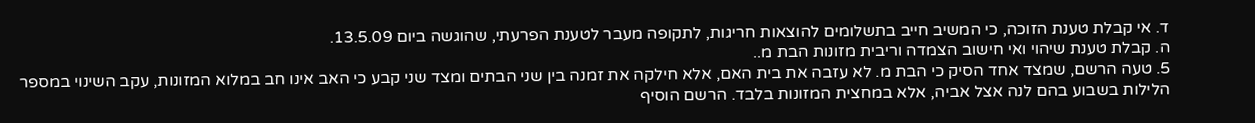ד. אי קבלת טענת הזוכה, כי המשיב חייב בתשלומים להוצאות חריגות, לתקופה מעבר לטענת הפרעתי, שהוגשה ביום 13.5.09.
ה. קבלת טענת שיהוי ואי חישוב הצמדה וריבית מזונות הבת מ..
5. טעה הרשם, שמצד אחד הסיק כי הבת מ. לא עזבה את בית האם, אלא חילקה את זמנה בין שני הבתים ומצד שני קבע כי האב אינו חב במלוא המזונות, עקב השינוי במספר הלילות בשבוע בהם לנה אצל אביה, אלא במחצית המזונות בלבד. הרשם הוסיף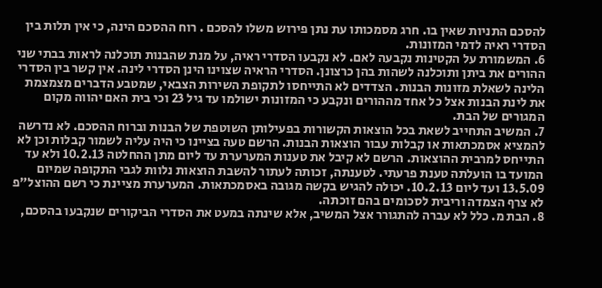להסכם התניות שאין בו. חרג מסמכותו עת נתן פירוש משלו להסכם . רוח ההסכם הינה, כי אין תלות בין הסדרי ראיה לדמי המזונות.
6. המשמורת על הקטינות נקבעה לאם. לא נקבעו הסדרי ראיה, על מנת שהבנות תוכלנה לראות בבתי שני ההורים את ביתן ותוכלנה לשהות בהן כרצונן. הסדרי הראיה שצוינו הינן הסדרי לינה. אין קשר בין הסדרי הלינה לשאלת מזונות הבנות. הצדדים לא התייחסו לתקופת השירות הצבאי, שמטבע הדברים מצמצמת את לינת הבנות אצל כל אחד מההורים ונקבע כי המזונות ישולמו עד גיל 23 וכי בית האם יהווה מקום המגורים של הבת.
7. המשיב התחייב לשאת בכל הוצאות הקשורות בפעילותן השוטפת של הבנות וברוח ההסכם. לא נדרשה להמציא אסמכתאות או קבלות עבור הוצאות הבנות. הרשם טעה בציינו כי היה עליה לשמור קבלות וכן לא התייחס למרבית ההוצאות. הרשם לא קיבל את טענות המערערת עד ליום מתן ההחלטה 10.2.13 ולא עד המועד בו הועלתה טענת פרעתי. לטענתה, זכותה לעתור להשבת הוצאות נלוות לגבי התקופה שמיום 13.5.09 ועד ליום 10.2.13. יכולה להגיש בקשה מגובה באסמכתאות. המערערת מציינת כי רשם ההוצל"פ לא צרף הצמדה וריבית לסכומים בהם זוכתה.
8. הבת מ. כלל לא עברה להתגורר אצל המשיב, אלא שינתה במעט את הסדרי הביקורים שנקבעו בהסכם,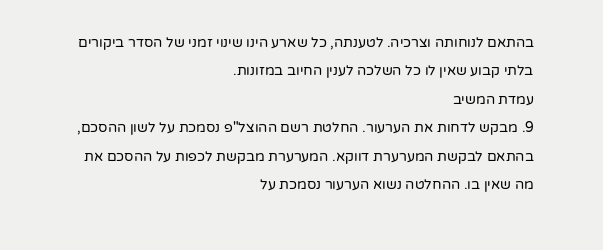בהתאם לנוחותה וצרכיה. לטענתה, כל שארע הינו שינוי זמני של הסדר ביקורים בלתי קבוע שאין לו כל השלכה לענין החיוב במזונות.
עמדת המשיב
9. מבקש לדחות את הערעור. החלטת רשם ההוצל"פ נסמכת על לשון ההסכם, בהתאם לבקשת המערערת דווקא. המערערת מבקשת לכפות על ההסכם את מה שאין בו. ההחלטה נשוא הערעור נסמכת על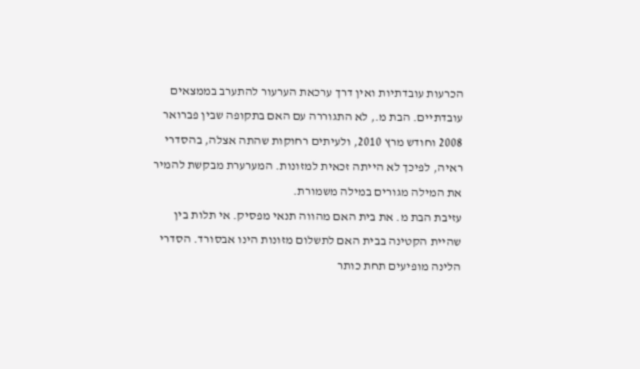הכרעות עובדתיות ואין דרך ערכאת הערעור להתערב בממצאים עובדתיים. הבת מ., לא התגוררה עם האם בתקופה שבין פברואר 2008 וחודש מרץ 2010, ולעיתים רחוקות שהתה אצלה, בהסדרי ראיה, לפיכך לא הייתה זכאית למזונות. המערערת מבקשת להמיר את המילה מגורים במילה משמורת.
עזיבת הבת מ. את בית האם מהווה תנאי מפסיק. אי תלות בין שהיית הקטינה בבית האם לתשלום מזונות הינו אבסורד. הסדרי הלינה מופיעים תחת כותר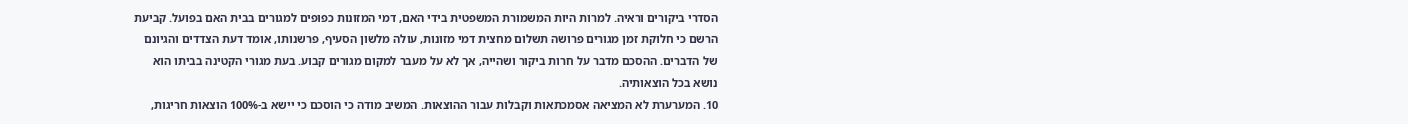הסדרי ביקורים וראיה. למרות היות המשמורת המשפטית בידי האם, דמי המזונות כפופים למגורים בבית האם בפועל. קביעת הרשם כי חלוקת זמן מגורים פרושה תשלום מחצית דמי מזונות, עולה מלשון הסעיף, פרשנותו, אומד דעת הצדדים והגיונם של הדברים. ההסכם מדבר על חרות ביקור ושהייה, אך לא על מעבר למקום מגורים קבוע. בעת מגורי הקטינה בביתו הוא נושא בכל הוצאותיה.
10. המערערת לא המציאה אסמכתאות וקבלות עבור ההוצאות. המשיב מודה כי הוסכם כי יישא ב-100% הוצאות חריגות,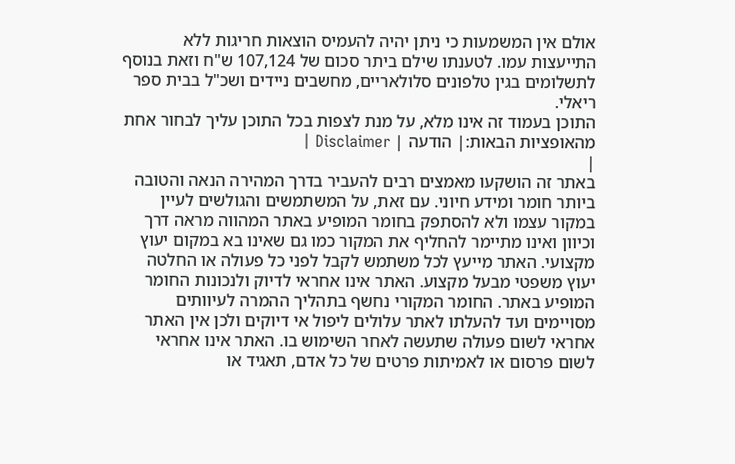אולם אין המשמעות כי ניתן יהיה להעמיס הוצאות חריגות ללא התייעצות עמו. לטענתו שילם ביתר סכום של 107,124 ש"ח וזאת בנוסף לתשלומים בגין טלפונים סלולאריים, מחשבים ניידים ושכ"ל בבית ספר ריאלי.
התוכן בעמוד זה אינו מלא, על מנת לצפות בכל התוכן עליך לבחור אחת מהאופציות הבאות:| הודעה | Disclaimer |
|
באתר זה הושקעו מאמצים רבים להעביר בדרך המהירה הנאה והטובה ביותר חומר ומידע חיוני. עם זאת, על המשתמשים והגולשים לעיין במקור עצמו ולא להסתפק בחומר המופיע באתר המהווה מראה דרך וכיוון ואינו מתיימר להחליף את המקור כמו גם שאינו בא במקום יעוץ מקצועי. האתר מייעץ לכל משתמש לקבל לפני כל פעולה או החלטה יעוץ משפטי מבעל מקצוע. האתר אינו אחראי לדיוק ולנכונות החומר המופיע באתר. החומר המקורי נחשף בתהליך ההמרה לעיוותים מסויימים ועד להעלתו לאתר עלולים ליפול אי דיוקים ולכן אין האתר אחראי לשום פעולה שתעשה לאחר השימוש בו. האתר אינו אחראי לשום פרסום או לאמיתות פרטים של כל אדם, תאגיד או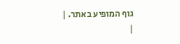גוף המופיע באתר. |
|